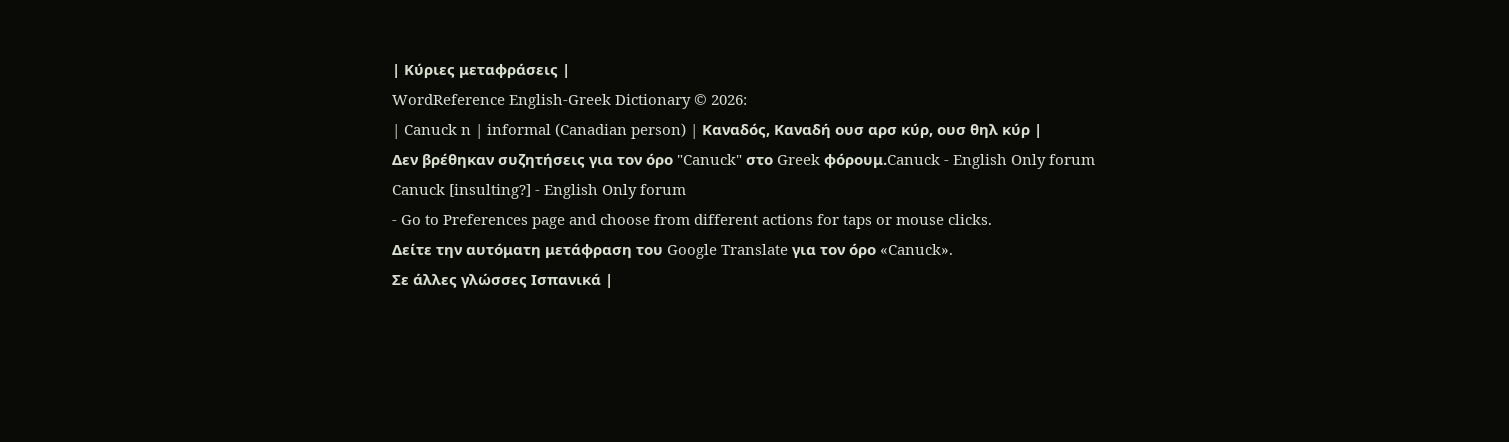| Κύριες μεταφράσεις |
WordReference English-Greek Dictionary © 2026:
| Canuck n | informal (Canadian person) | Καναδός, Καναδή ουσ αρσ κύρ, ουσ θηλ κύρ |
Δεν βρέθηκαν συζητήσεις για τον όρο "Canuck" στο Greek φόρουμ.Canuck - English Only forum
Canuck [insulting?] - English Only forum
- Go to Preferences page and choose from different actions for taps or mouse clicks.
Δείτε την αυτόματη μετάφραση του Google Translate για τον όρο «Canuck».
Σε άλλες γλώσσες Ισπανικά |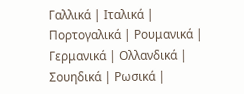Γαλλικά | Ιταλικά | Πορτογαλικά | Ρουμανικά | Γερμανικά | Ολλανδικά | Σουηδικά | Ρωσικά |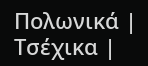Πολωνικά | Τσέχικα |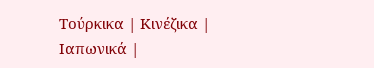Τούρκικα | Κινέζικα | Ιαπωνικά |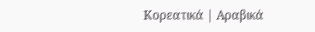Κορεατικά | Αραβικά